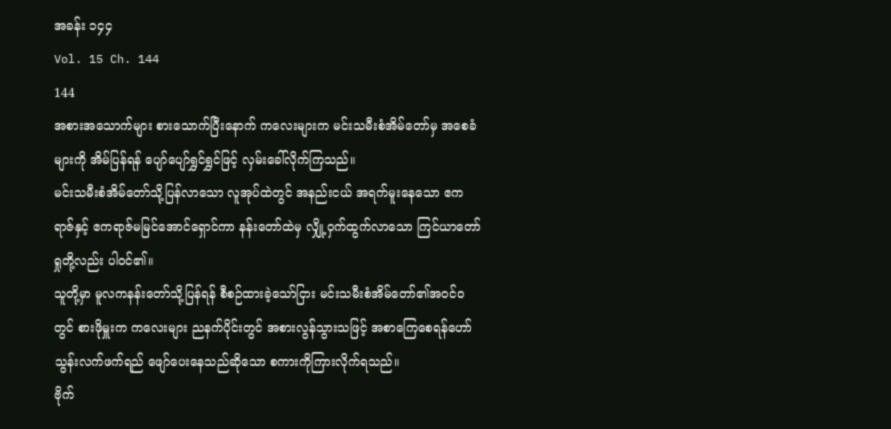အခန်း ၁၄၄
Vol. 15 Ch. 144
144
အစားအသောက်များ စားသောက်ပြီးနောက် ကလေးများက မင်းသမီးစံအိမ်တော်မှ အစေခံများကို အိမ်ပြန်ရန် ပျော်ပျော်ရွှင်ရွှင်ဖြင့် လှမ်းခေါ်လိုက်ကြသည်။
မင်းသမီးစံအိမ်တော်သို့ပြန်လာသော လူအုပ်ထဲတွင် အနည်းငယ် အရက်မူးနေသော ဧကရာဇ်နှင့် ဧကရာဇ်မမြင်အောင်ရှောင်ကာ နန်းတော်ထဲမှ လျှို့ဝှက်ထွက်လာသော ကြင်ယာတော်ရှုတို့လည်း ပါဝင်၏။
သူတို့မှာ မူလကနန်းတော်သို့ပြန်ရန် စီစဉ်ထားခဲ့သော်ငြား မင်းသမီးစံအိမ်တော်၏အဝင်ဝတွင် စားဖိုမှူးက ကလေးများ ညနက်ပိုင်းတွင် အစားလွန်သွားသဖြင့် အစာကြေစေရန်ဟော်သွန်းလက်ဖက်ရည် ဖျော်ပေးနေသည်ဆိုသော စကားကိုကြားလိုက်ရသည်။
ဗိုက်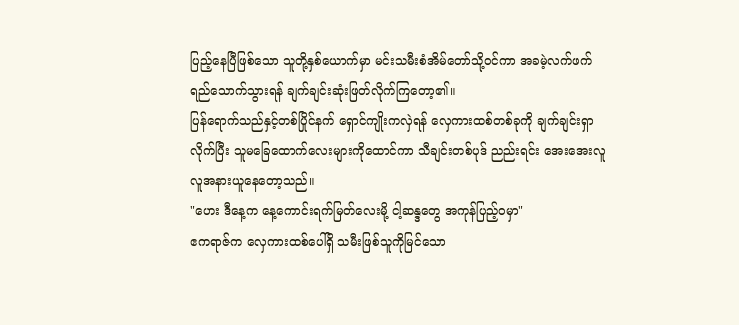ပြည့်နေပြီဖြစ်သော သူတို့နှစ်ယောက်မှာ မင်းသမီးစံအိမ်တော်သို့ဝင်ကာ အခမဲ့လက်ဖက်ရည်သောက်သွားရန် ချက်ချင်းဆုံးဖြတ်လိုက်ကြတော့၏။
ပြန်ရောက်သည်နှင့်တစ်ပြိုင်နက် ရှောင်ကျိုးကလှဲရန် လှေကားထစ်တစ်ခုကို ချက်ချင်းရှာလိုက်ပြီး သူမခြေထောက်လေးများကိုထောင်ကာ သီချင်းတစ်ပုဒ် ညည်းရင်း အေးအေးလူလူအနားယူနေတော့သည်။
"ဟေး ဒီနေ့က နေ့ကောင်းရက်မြတ်လေးမို့ ငါ့ဆန္ဒတွေ အကုန်ပြည့်ဝမှာ"
ဧကရာဇ်က လှေကားထစ်ပေါ်ရှိ သမီးဖြစ်သူကိုမြင်သော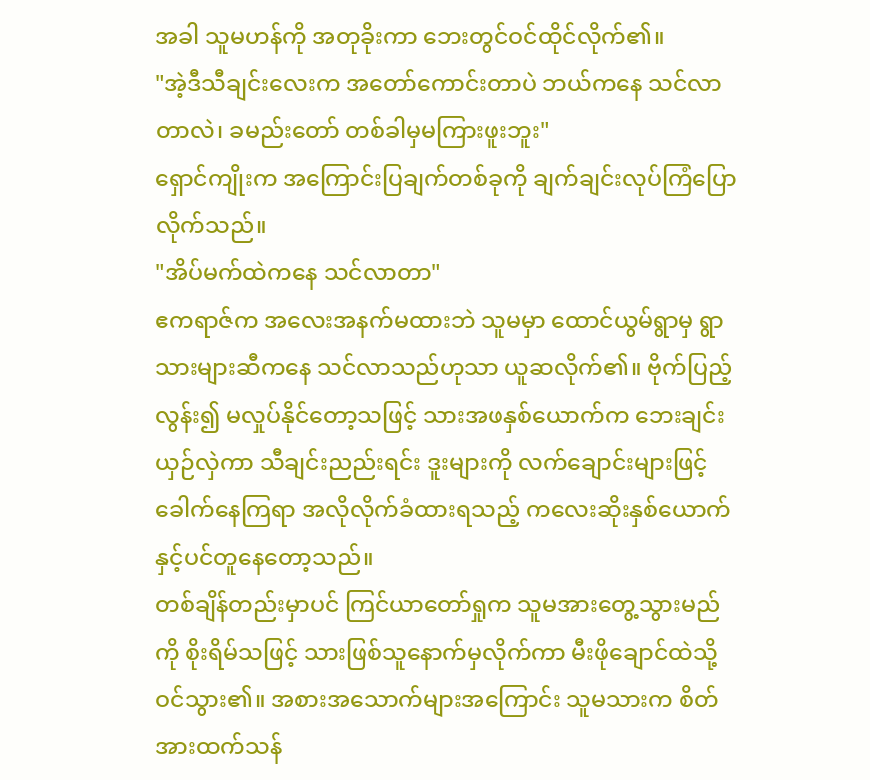အခါ သူမဟန်ကို အတုခိုးကာ ဘေးတွင်ဝင်ထိုင်လိုက်၏။
"အဲ့ဒီသီချင်းလေးက အတော်ကောင်းတာပဲ ဘယ်ကနေ သင်လာတာလဲ၊ ခမည်းတော် တစ်ခါမှမကြားဖူးဘူး"
ရှောင်ကျိုးက အကြောင်းပြချက်တစ်ခုကို ချက်ချင်းလုပ်ကြံပြောလိုက်သည်။
"အိပ်မက်ထဲကနေ သင်လာတာ"
ဧကရာဇ်က အလေးအနက်မထားဘဲ သူမမှာ ထောင်ယွမ်ရွာမှ ရွာသားများဆီကနေ သင်လာသည်ဟုသာ ယူဆလိုက်၏။ ဗိုက်ပြည့်လွန်း၍ မလှုပ်နိုင်တော့သဖြင့် သားအဖနှစ်ယောက်က ဘေးချင်းယှဉ်လှဲကာ သီချင်းညည်းရင်း ဒူးများကို လက်ချောင်းများဖြင့် ခေါက်နေကြရာ အလိုလိုက်ခံထားရသည့် ကလေးဆိုးနှစ်ယောက်နှင့်ပင်တူနေတော့သည်။
တစ်ချိန်တည်းမှာပင် ကြင်ယာတော်ရှုက သူမအားတွေ့သွားမည်ကို စိုးရိမ်သဖြင့် သားဖြစ်သူနောက်မှလိုက်ကာ မီးဖိုချောင်ထဲသို့ ဝင်သွား၏။ အစားအသောက်များအကြောင်း သူမသားက စိတ်အားထက်သန်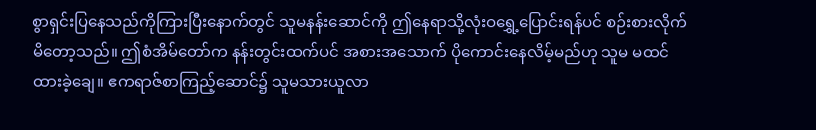စွာရှင်းပြနေသည်ကိုကြားပြီးနောက်တွင် သူမနန်းဆောင်ကို ဤနေရာသို့လုံးဝရွှေ့ပြောင်းရန်ပင် စဉ်းစားလိုက်မိတော့သည်။ ဤစံအိမ်တော်က နန်းတွင်းထက်ပင် အစားအသောက် ပိုကောင်းနေလိမ့်မည်ဟု သူမ မထင်ထားခဲ့ချေ။ ဧကရာဇ်စာကြည့်ဆောင်၌ သူမသားယူလာ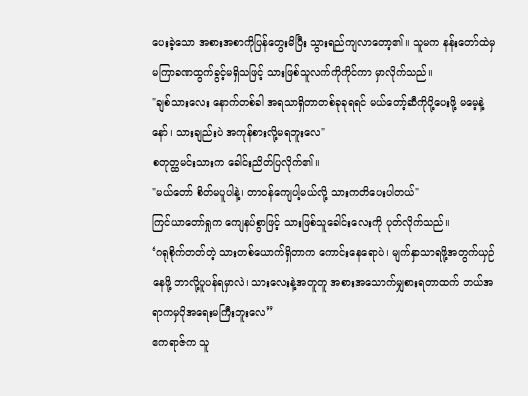ပေးခဲ့သော အစားအစာကိုပြန်တွေးမိပြီး သွားရည်ကျလာတော့၏။ သူမက နန်းတော်ထဲမှ မကြာခဏထွက်ခွင့်မရှိသဖြင့် သားဖြစ်သူလက်ကိုကိုင်ကာ မှာလိုက်သည်။
"ချစ်သားလေး နောက်တစ်ခါ အရသာရှိတာတစ်ခုခုရရင် မယ်တော့်ဆီကိုပို့ပေးဖို့ မမေ့နဲ့နော်၊ သားချည်းပဲ အကုန်စားလို့မရဘူးလေ"
စတုတ္ထမင်းသားက ခေါင်းညိတ်ပြလိုက်၏။
"မယ်တော် စိတ်မပူပါနဲ့၊ တာဝန်ကျေပါ့မယ်လို့ သားကတိပေးပါတယ်"
ကြင်ယာတော်ရှုက ကျေနပ်စွာဖြင့် သားဖြစ်သူခေါင်းလေးကို ပုတ်လိုက်သည်။
‘ဂရုစိုက်တတ်တဲ့ သားတစ်ယောက်ရှိတာက ကောင်းနေရောပဲ၊ မျက်နှာသာရဖို့အတွက်ယှဉ်နေဖို့ ဘာလို့ပူပန်ရမှာလဲ၊ သားလေးနဲ့အတူတူ အစားအသောက်မျှစားရတာထက် ဘယ်အရာကမှပိုအရေးမကြီးဘူးလေ”
ဧကရာဇ်က သူ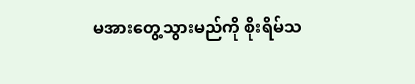မအားတွေ့သွားမည်ကို စိုးရိမ်သ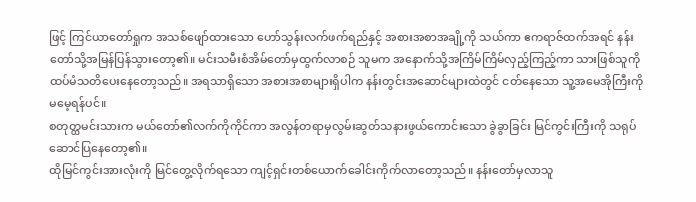ဖြင့် ကြင်ယာတော်ရှုက အသစ်ဖျော်ထားသော ဟော်သွန်းလက်ဖက်ရည်နှင့် အစားအစာအချို့ကို သယ်ကာ ဧကရာဇ်ထက်အရင် နန်းတော်သို့အမြန်ပြန်သွားတော့၏။ မင်းသမီးစံအိမ်တော်မှထွက်လာစဉ် သူမက အနောက်သို့အကြိမ်ကြိမ်လှည့်ကြည့်ကာ သားဖြစ်သူကို ထပ်မံသတိပေးနေတော့သည်။ အရသာရှိသော အစားအစာများရှိပါက နန်းတွင်းအဆောင်များထဲတွင် ငတ်နေသော သူ့အမေအိုကြီးကို မမေ့ရန်ပင်။
စတုတ္ထမင်းသားက မယ်တော်၏လက်ကိုကိုင်ကာ အလွန်တရာမှလွမ်းဆွတ်သနားဖွယ်ကောင်းသော ခွဲခွာခြင်း မြင်ကွင်းကြီးကို သရုပ်ဆောင်ပြနေတော့၏။
ထိုမြင်ကွင်းအားလုံးကို မြင်တွေ့လိုက်ရသော ကျင့်ရှင်းတစ်ယောက်ခေါင်းကိုက်လာတော့သည်။ နန်းတော်မှလာသူ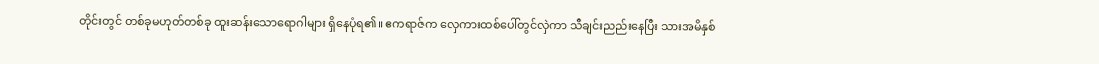တိုင်းတွင် တစ်ခုမဟုတ်တစ်ခု ထူးဆန်းသောရောဂါများ ရှိနေပုံရ၏။ ဧကရာဇ်က လှေကားထစ်ပေါ်တွင်လှဲကာ သီချင်းညည်းနေပြီး သားအမိနှစ်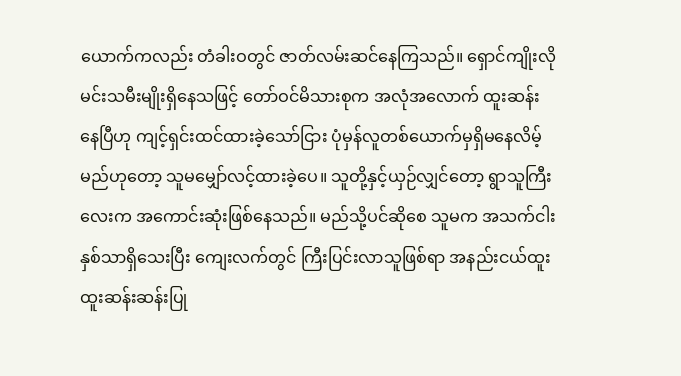ယောက်ကလည်း တံခါးဝတွင် ဇာတ်လမ်းဆင်နေကြသည်။ ရှောင်ကျိုးလို မင်းသမီးမျိုးရှိနေသဖြင့် တော်ဝင်မိသားစုက အလုံအလောက် ထူးဆန်းနေပြီဟု ကျင့်ရှင်းထင်ထားခဲ့သော်ငြား ပုံမှန်လူတစ်ယောက်မှရှိမနေလိမ့်မည်ဟုတော့ သူမမျှော်လင့်ထားခဲ့ပေ။ သူတို့နှင့်ယှဉ်လျှင်တော့ ရွာသူကြီးလေးက အကောင်းဆုံးဖြစ်နေသည်။ မည်သို့ပင်ဆိုစေ သူမက အသက်ငါးနှစ်သာရှိသေးပြီး ကျေးလက်တွင် ကြီးပြင်းလာသူဖြစ်ရာ အနည်းငယ်ထူးထူးဆန်းဆန်းပြု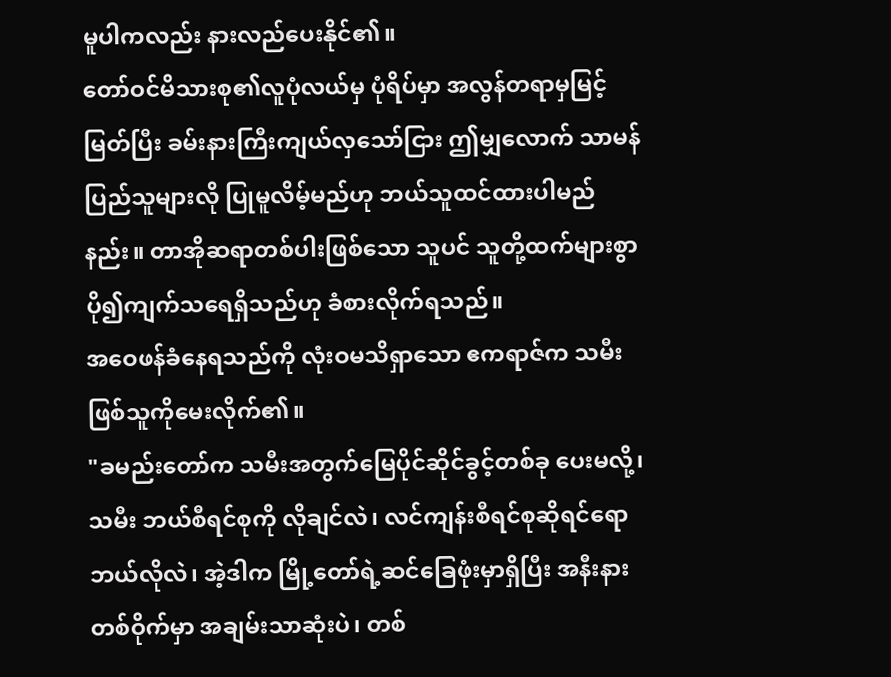မူပါကလည်း နားလည်ပေးနိုင်၏။
တော်ဝင်မိသားစု၏လူပုံလယ်မှ ပုံရိပ်မှာ အလွန်တရာမှမြင့်မြတ်ပြီး ခမ်းနားကြီးကျယ်လှသော်ငြား ဤမျှလောက် သာမန်ပြည်သူများလို ပြုမူလိမ့်မည်ဟု ဘယ်သူထင်ထားပါမည်နည်း။ တာအိုဆရာတစ်ပါးဖြစ်သော သူပင် သူတို့ထက်များစွာပို၍ကျက်သရေရှိသည်ဟု ခံစားလိုက်ရသည်။
အဝေဖန်ခံနေရသည်ကို လုံးဝမသိရှာသော ဧကရာဇ်က သမီးဖြစ်သူကိုမေးလိုက်၏။
"ခမည်းတော်က သမီးအတွက်မြေပိုင်ဆိုင်ခွင့်တစ်ခု ပေးမလို့၊ သမီး ဘယ်စီရင်စုကို လိုချင်လဲ၊ လင်ကျန်းစီရင်စုဆိုရင်ရော ဘယ်လိုလဲ၊ အဲ့ဒါက မြို့တော်ရဲ့ဆင်ခြေဖုံးမှာရှိပြီး အနီးနားတစ်ဝိုက်မှာ အချမ်းသာဆုံးပဲ၊ တစ်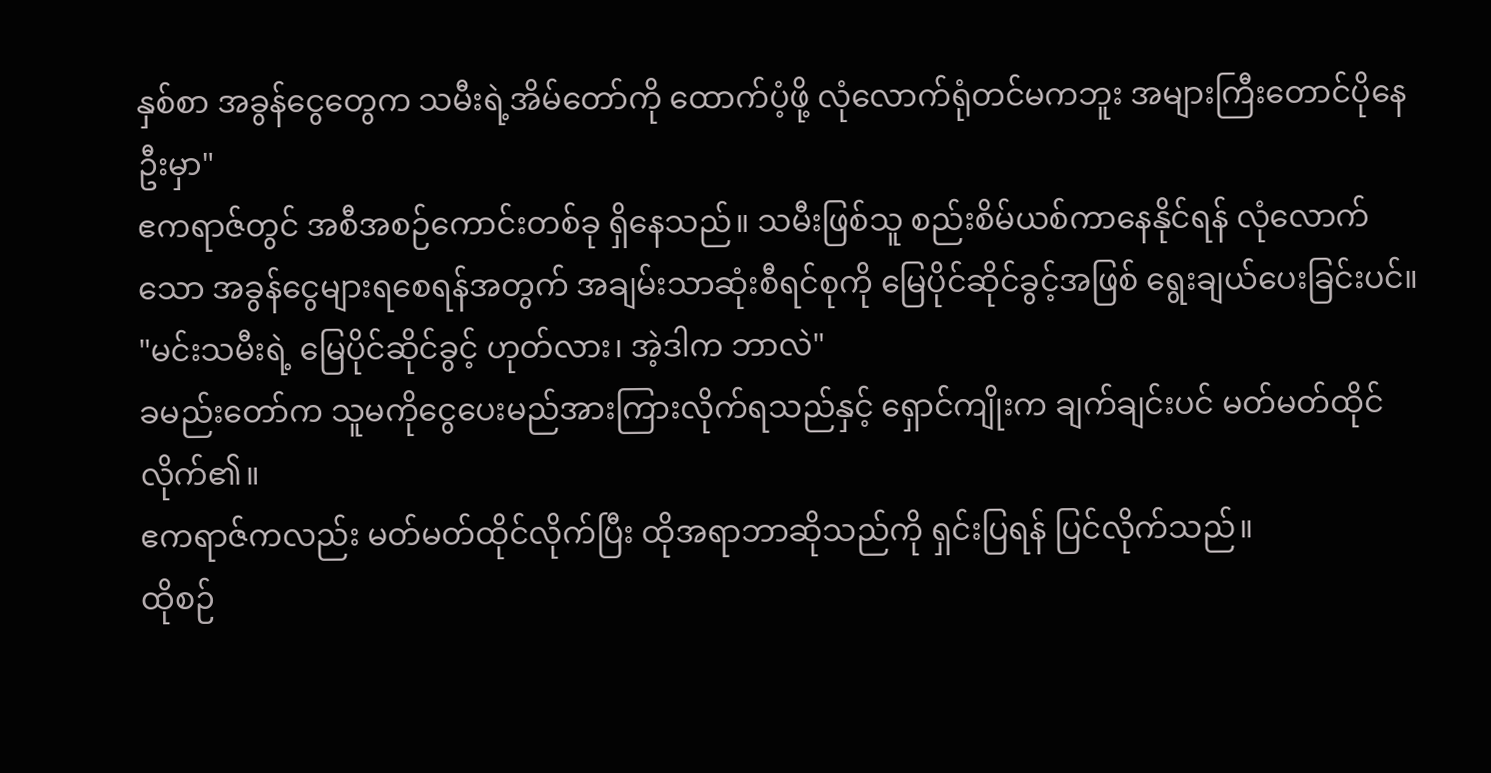နှစ်စာ အခွန်ငွေတွေက သမီးရဲ့အိမ်တော်ကို ထောက်ပံ့ဖို့ လုံလောက်ရုံတင်မကဘူး အများကြီးတောင်ပိုနေဦးမှာ"
ဧကရာဇ်တွင် အစီအစဉ်ကောင်းတစ်ခု ရှိနေသည်။ သမီးဖြစ်သူ စည်းစိမ်ယစ်ကာနေနိုင်ရန် လုံလောက်သော အခွန်ငွေများရစေရန်အတွက် အချမ်းသာဆုံးစီရင်စုကို မြေပိုင်ဆိုင်ခွင့်အဖြစ် ရွေးချယ်ပေးခြင်းပင်။
"မင်းသမီးရဲ့ မြေပိုင်ဆိုင်ခွင့် ဟုတ်လား၊ အဲ့ဒါက ဘာလဲ"
ခမည်းတော်က သူမကိုငွေပေးမည်အားကြားလိုက်ရသည်နှင့် ရှောင်ကျိုးက ချက်ချင်းပင် မတ်မတ်ထိုင်လိုက်၏။
ဧကရာဇ်ကလည်း မတ်မတ်ထိုင်လိုက်ပြီး ထိုအရာဘာဆိုသည်ကို ရှင်းပြရန် ပြင်လိုက်သည်။
ထိုစဉ်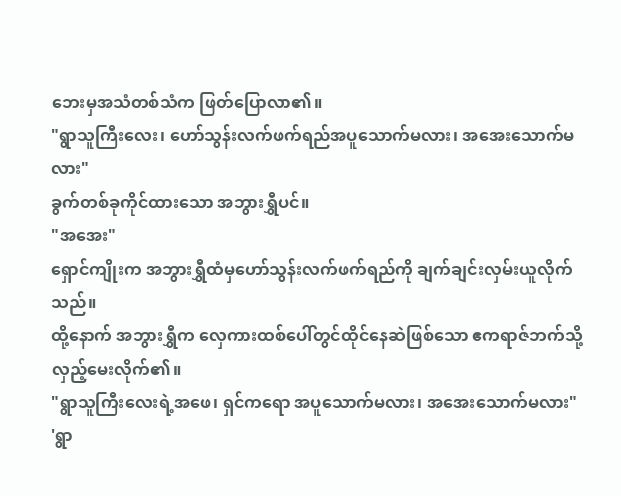ဘေးမှအသံတစ်သံက ဖြတ်ပြောလာ၏။
"ရွာသူကြီးလေး၊ ဟော်သွန်းလက်ဖက်ရည်အပူသောက်မလား၊ အအေးသောက်မလား"
ခွက်တစ်ခုကိုင်ထားသော အဘွားရွှီပင်။
"အအေး"
ရှောင်ကျိုးက အဘွားရွှီထံမှဟော်သွန်းလက်ဖက်ရည်ကို ချက်ချင်းလှမ်းယူလိုက်သည်။
ထို့နောက် အဘွားရွှီက လှေကားထစ်ပေါ်တွင်ထိုင်နေဆဲဖြစ်သော ဧကရာဇ်ဘက်သို့ လှည့်မေးလိုက်၏။
"ရွာသူကြီးလေးရဲ့အဖေ၊ ရှင်ကရော အပူသောက်မလား၊ အအေးသောက်မလား"
'ရွာ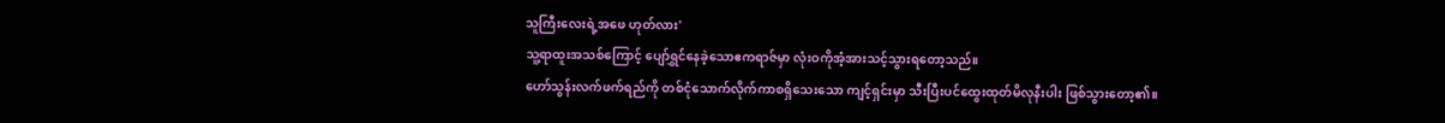သူကြီးလေးရဲ့အဖေ ဟုတ်လား'
သူ့ရာထူးအသစ်ကြောင့် ပျော်ရွှင်နေခဲ့သောဧကရာဇ်မှာ လုံးဝကိုအံ့အားသင့်သွားရတော့သည်။
ဟော်သွန်းလက်ဖက်ရည်ကို တစ်ငုံသောက်လိုက်ကာစရှိသေးသော ကျင့်ရှင်းမှာ သီးပြီးပင်ထွေးထုတ်မိလုနီးပါး ဖြစ်သွားတော့၏။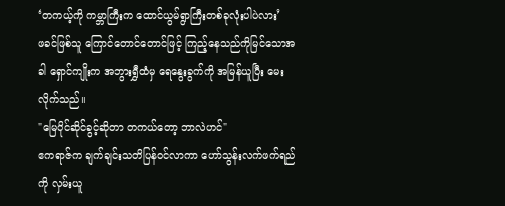‘တကယ့်ကို ကမ္ဘာကြီးက ထောင်ယွမ်ရွာကြီးတစ်ခုလုံးပါပဲလား’
ဖခင်ဖြစ်သူ ကြောင်တောင်တောင်ဖြင့် ကြည့်နေသည်ကိုမြင်သောအခါ ရှောင်ကျိုးက အဘွားရွှီထံမှ ရေနွေးခွက်ကို အမြန်ယူပြီး မေးလိုက်သည်။
"မြေပိုင်ဆိုင်ခွင့်ဆိုတာ တကယ်တော့ ဘာလဲဟင်"
ဧကရာဇ်က ချက်ချင်းသတိပြန်ဝင်လာကာ ဟော်သွန်းလက်ဖက်ရည်ကို လှမ်းယူ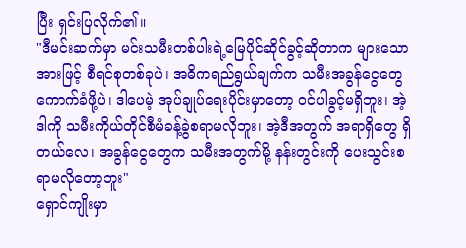ပြီး ရှင်းပြလိုက်၏။
"ဒီမင်းဆက်မှာ မင်းသမီးတစ်ပါးရဲ့မြေပိုင်ဆိုင်ခွင့်ဆိုတာက များသောအားဖြင့် စီရင်စုတစ်ခုပဲ၊ အဓိကရည်ရွယ်ချက်က သမီးအခွန်ငွေတွေ ကောက်ခံဖို့ပဲ၊ ဒါပေမဲ့ အုပ်ချုပ်ရေးပိုင်းမှာတော့ ဝင်ပါခွင့်မရှိဘူး၊ အဲ့ဒါကို သမီးကိုယ်တိုင်စီမံခန့်ခွဲစရာမလိုဘူး၊ အဲ့ဒီအတွက် အရာရှိတွေ ရှိတယ်လေ၊ အခွန်ငွေတွေက သမီးအတွက်မို့ နန်းတွင်းကို ပေးသွင်းစရာမလိုတော့ဘူး"
ရှောင်ကျိုးမှာ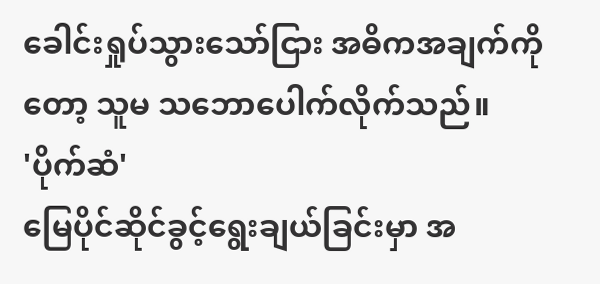ခေါင်းရှုပ်သွားသော်ငြား အဓိကအချက်ကိုတော့ သူမ သဘောပေါက်လိုက်သည်။
'ပိုက်ဆံ'
မြေပိုင်ဆိုင်ခွင့်ရွေးချယ်ခြင်းမှာ အ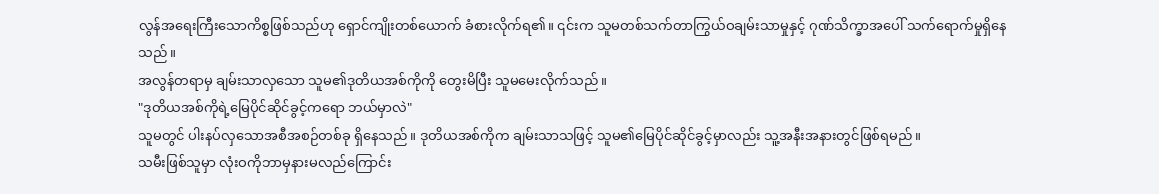လွန်အရေးကြီးသောကိစ္စဖြစ်သည်ဟု ရှောင်ကျိုးတစ်ယောက် ခံစားလိုက်ရ၏။ ၎င်းက သူမတစ်သက်တာကြွယ်ဝချမ်းသာမှုနှင့် ဂုဏ်သိက္ခာအပေါ် သက်ရောက်မှုရှိနေသည်။
အလွန်တရာမှ ချမ်းသာလှသော သူမ၏ဒုတိယအစ်ကိုကို တွေးမိပြီး သူမမေးလိုက်သည်။
"ဒုတိယအစ်ကိုရဲ့မြေပိုင်ဆိုင်ခွင့်ကရော ဘယ်မှာလဲ"
သူမတွင် ပါးနပ်လှသောအစီအစဉ်တစ်ခု ရှိနေသည်။ ဒုတိယအစ်ကိုက ချမ်းသာသဖြင့် သူမ၏မြေပိုင်ဆိုင်ခွင့်မှာလည်း သူ့အနီးအနားတွင်ဖြစ်ရမည်။
သမီးဖြစ်သူမှာ လုံးဝကိုဘာမှနားမလည်ကြောင်း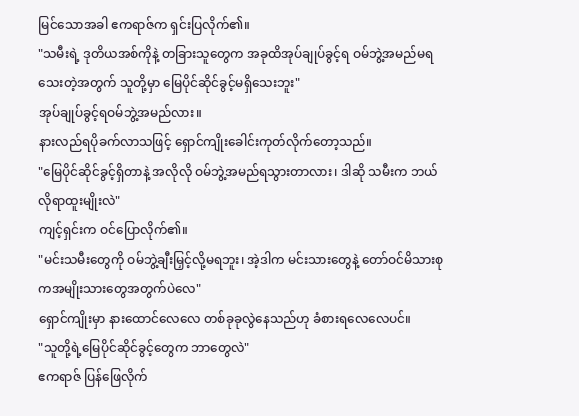မြင်သောအခါ ဧကရာဇ်က ရှင်းပြလိုက်၏။
"သမီးရဲ့ ဒုတိယအစ်ကိုနဲ့ တခြားသူတွေက အခုထိအုပ်ချုပ်ခွင့်ရ ဝမ်ဘွဲ့အမည်မရသေးတဲ့အတွက် သူတို့မှာ မြေပိုင်ဆိုင်ခွင့်မရှိသေးဘူး"
အုပ်ချုပ်ခွင့်ရဝမ်ဘွဲ့အမည်လား။
နားလည်ရပိုခက်လာသဖြင့် ရှောင်ကျိုးခေါင်းကုတ်လိုက်တော့သည်။
"မြေပိုင်ဆိုင်ခွင့်ရှိတာနဲ့ အလိုလို ဝမ်ဘွဲ့အမည်ရသွားတာလား၊ ဒါဆို သမီးက ဘယ်လိုရာထူးမျိုးလဲ"
ကျင့်ရှင်းက ဝင်ပြောလိုက်၏။
"မင်းသမီးတွေကို ဝမ်ဘွဲ့ချီးမြှင့်လို့မရဘူး၊ အဲ့ဒါက မင်းသားတွေနဲ့ တော်ဝင်မိသားစုကအမျိုးသားတွေအတွက်ပဲလေ"
ရှောင်ကျိုးမှာ နားထောင်လေလေ တစ်ခုခုလွဲနေသည်ဟု ခံစားရလေလေပင်။
"သူတို့ရဲ့မြေပိုင်ဆိုင်ခွင့်တွေက ဘာတွေလဲ"
ဧကရာဇ် ပြန်ဖြေလိုက်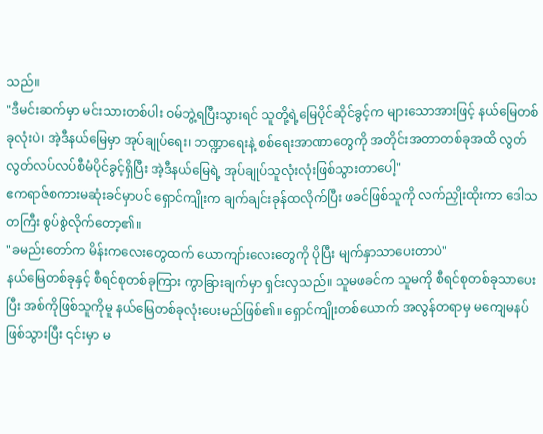သည်။
"ဒီမင်းဆက်မှာ မင်းသားတစ်ပါး ဝမ်ဘွဲ့ရပြီးသွားရင် သူတို့ရဲ့မြေပိုင်ဆိုင်ခွင့်က များသောအားဖြင့် နယ်မြေတစ်ခုလုံးပဲ၊ အဲ့ဒီနယ်မြေမှာ အုပ်ချုပ်ရေး၊ ဘဏ္ဍာရေးနဲ့ စစ်ရေးအာဏာတွေကို အတိုင်းအတာတစ်ခုအထိ လွတ်လွတ်လပ်လပ်စီမံပိုင်ခွင့်ရှိပြီး အဲ့ဒီနယ်မြေရဲ့ အုပ်ချုပ်သူလုံးလုံးဖြစ်သွားတာပေါ့"
ဧကရာဇ်စကားမဆုံးခင်မှာပင် ရှောင်ကျိုးက ချက်ချင်းခုန်ထလိုက်ပြီး ဖခင်ဖြစ်သူကို လက်ညှိုးထိုးကာ ဒေါသတကြီး စွပ်စွဲလိုက်တော့၏။
"ခမည်းတော်က မိန်းကလေးတွေထက် ယောကျာ်းလေးတွေကို ပိုပြီး မျက်နှာသာပေးတာပဲ"
နယ်မြေတစ်ခုနှင့် စီရင်စုတစ်ခုကြား ကွာခြားချက်မှာ ရှင်းလှသည်။ သူမဖခင်က သူမကို စီရင်စုတစ်ခုသာပေးပြီး အစ်ကိုဖြစ်သူကိုမူ နယ်မြေတစ်ခုလုံးပေးမည်ဖြစ်၏။ ရှောင်ကျိုးတစ်ယောက် အလွန်တရာမှ မကျေမနပ်ဖြစ်သွားပြီး ၎င်းမှာ မ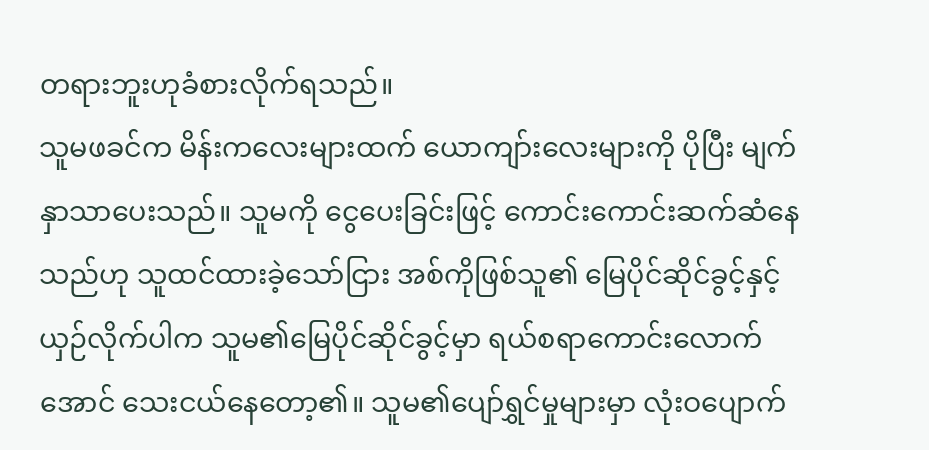တရားဘူးဟုခံစားလိုက်ရသည်။
သူမဖခင်က မိန်းကလေးများထက် ယောကျာ်းလေးများကို ပိုပြီး မျက်နှာသာပေးသည်။ သူမကို ငွေပေးခြင်းဖြင့် ကောင်းကောင်းဆက်ဆံနေသည်ဟု သူထင်ထားခဲ့သော်ငြား အစ်ကိုဖြစ်သူ၏ မြေပိုင်ဆိုင်ခွင့်နှင့် ယှဉ်လိုက်ပါက သူမ၏မြေပိုင်ဆိုင်ခွင့်မှာ ရယ်စရာကောင်းလောက်အောင် သေးငယ်နေတော့၏။ သူမ၏ပျော်ရွှင်မှုများမှာ လုံးဝပျောက်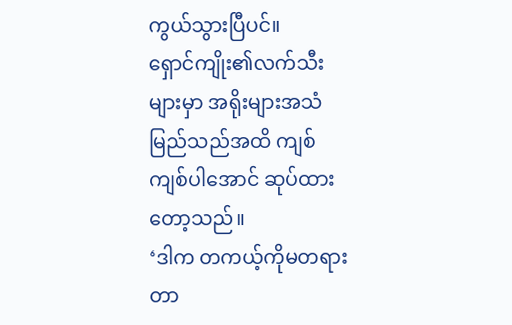ကွယ်သွားပြီပင်။
ရှောင်ကျိုး၏လက်သီးများမှာ အရိုးများအသံမြည်သည်အထိ ကျစ်ကျစ်ပါအောင် ဆုပ်ထားတော့သည်။
‘ဒါက တကယ့်ကိုမတရားတာ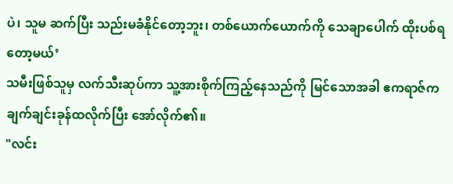ပဲ၊ သူမ ဆက်ပြီး သည်းမခံနိုင်တော့ဘူး၊ တစ်ယောက်ယောက်ကို သေချာပေါက် ထိုးပစ်ရတော့မယ်’
သမီးဖြစ်သူမှ လက်သီးဆုပ်ကာ သူ့အားစိုက်ကြည့်နေသည်ကို မြင်သောအခါ ဧကရာဇ်က ချက်ချင်းခုန်ထလိုက်ပြီး အော်လိုက်၏။
"လင်း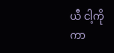ယီ ငါ့ကို ကာ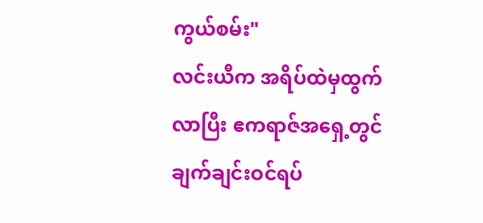ကွယ်စမ်း"
လင်းယီက အရိပ်ထဲမှထွက်လာပြီး ဧကရာဇ်အရှေ့တွင် ချက်ချင်းဝင်ရပ်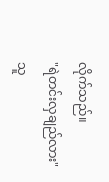လိုက်သည်။
"ရဲတင်းလှချည်လား"
သူ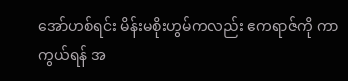အော်ဟစ်ရင်း မိန်းမစိုးဟွမ်ကလည်း ဧကရာဇ်ကို ကာကွယ်ရန် အ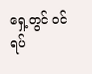ရှေ့တွင် ဝင်ရပ်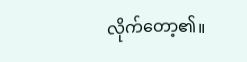လိုက်တော့၏။